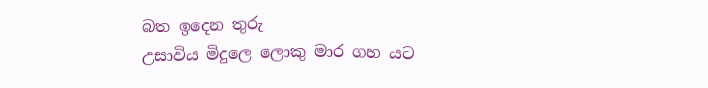බත ඉදෙන තුරු
උසාවිය මිදුලෙ ලොකු මාර ගහ යට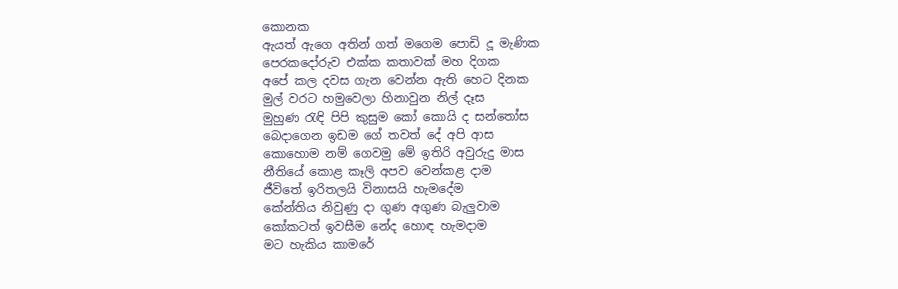කොනක
ඇයත් ඇගෙ අතින් ගත් මගෙම පොඩි දූ මැණික
පෙරකදෝරුව එක්ක කතාවක් මහ දිගක
අපේ කල දවස ගැන වෙන්න ඇති හෙට දිනක
මුල් වරට හමුවෙලා හිනාවුන නිල් දෑස
මුහුණ රැඳි පිපි කුසුම කෝ කොයි ද සන්තෝස
බෙදාගෙන ඉඩම ගේ තවත් දේ අපි ආස
කොහොම නම් ගෙවමු මේ ඉතිරි අවුරුදු මාස
නීතියේ කොළ කෑලි අපව වෙන්කළ දාම
ජීවිතේ ඉරිතලයි විනාසයි හැමදේම
කේන්තිය නිවුණු දා ගුණ අගුණ බැලුවාම
කෝකටත් ඉවසීම නේද හොඳ හැමදාම
මට හැකිය කාමරේ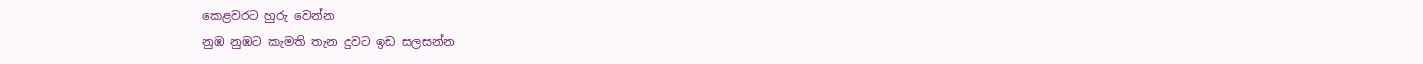කෙළවරට හුරු වෙන්න
නුඹ නුඹට කැමති තැන දුවට ඉඩ සලසන්න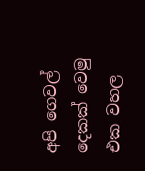අපි ගෙවල් දෙකක් වෙමු එක වහල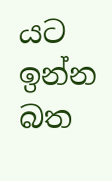යට ඉන්න
බත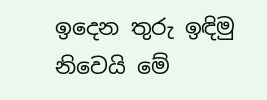ඉදෙන තුරු ඉඳිමු නිවෙයි මේ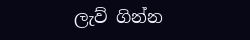ලැව් ගින්න